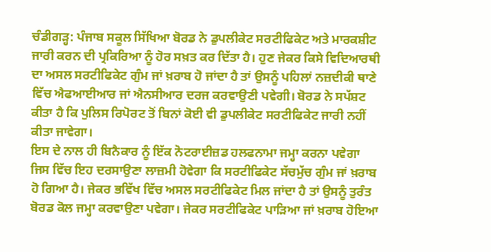ਚੰਡੀਗੜ੍ਹ: ਪੰਜਾਬ ਸਕੂਲ ਸਿੱਖਿਆ ਬੋਰਡ ਨੇ ਡੁਪਲੀਕੇਟ ਸਰਟੀਫਿਕੇਟ ਅਤੇ ਮਾਰਕਸ਼ੀਟ ਜਾਰੀ ਕਰਨ ਦੀ ਪ੍ਰਕਿਰਿਆ ਨੂੰ ਹੋਰ ਸਖ਼ਤ ਕਰ ਦਿੱਤਾ ਹੈ। ਹੁਣ ਜੇਕਰ ਕਿਸੇ ਵਿਦਿਆਰਥੀ ਦਾ ਅਸਲ ਸਰਟੀਫਿਕੇਟ ਗੁੰਮ ਜਾਂ ਖ਼ਰਾਬ ਹੋ ਜਾਂਦਾ ਹੈ ਤਾਂ ਉਸਨੂੰ ਪਹਿਲਾਂ ਨਜ਼ਦੀਕੀ ਥਾਣੇ ਵਿੱਚ ਐਫਆਈਆਰ ਜਾਂ ਐਨਸੀਆਰ ਦਰਜ ਕਰਵਾਉਣੀ ਪਵੇਗੀ। ਬੋਰਡ ਨੇ ਸਪੱਸ਼ਟ ਕੀਤਾ ਹੈ ਕਿ ਪੁਲਿਸ ਰਿਪੋਰਟ ਤੋਂ ਬਿਨਾਂ ਕੋਈ ਵੀ ਡੁਪਲੀਕੇਟ ਸਰਟੀਫਿਕੇਟ ਜਾਰੀ ਨਹੀਂ ਕੀਤਾ ਜਾਵੇਗਾ।
ਇਸ ਦੇ ਨਾਲ ਹੀ ਬਿਨੈਕਾਰ ਨੂੰ ਇੱਕ ਨੋਟਰਾਈਜ਼ਡ ਹਲਫਨਾਮਾ ਜਮ੍ਹਾ ਕਰਨਾ ਪਵੇਗਾ ਜਿਸ ਵਿੱਚ ਇਹ ਦਰਸਾਉਣਾ ਲਾਜ਼ਮੀ ਹੋਵੇਗਾ ਕਿ ਸਰਟੀਫਿਕੇਟ ਸੱਚਮੁੱਚ ਗੁੰਮ ਜਾਂ ਖ਼ਰਾਬ ਹੋ ਗਿਆ ਹੈ। ਜੇਕਰ ਭਵਿੱਖ ਵਿੱਚ ਅਸਲ ਸਰਟੀਫਿਕੇਟ ਮਿਲ ਜਾਂਦਾ ਹੈ ਤਾਂ ਉਸਨੂੰ ਤੁਰੰਤ ਬੋਰਡ ਕੋਲ ਜਮ੍ਹਾ ਕਰਵਾਉਣਾ ਪਵੇਗਾ। ਜੇਕਰ ਸਰਟੀਫਿਕੇਟ ਪਾੜਿਆ ਜਾਂ ਖ਼ਰਾਬ ਹੋਇਆ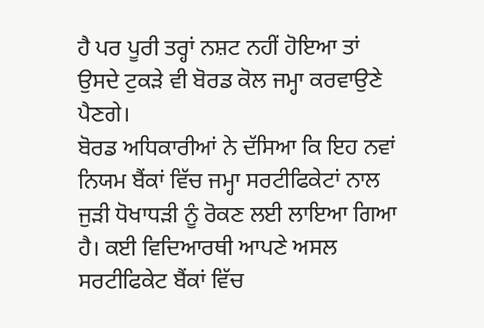ਹੈ ਪਰ ਪੂਰੀ ਤਰ੍ਹਾਂ ਨਸ਼ਟ ਨਹੀਂ ਹੋਇਆ ਤਾਂ ਉਸਦੇ ਟੁਕੜੇ ਵੀ ਬੋਰਡ ਕੋਲ ਜਮ੍ਹਾ ਕਰਵਾਉਣੇ ਪੈਣਗੇ।
ਬੋਰਡ ਅਧਿਕਾਰੀਆਂ ਨੇ ਦੱਸਿਆ ਕਿ ਇਹ ਨਵਾਂ ਨਿਯਮ ਬੈਂਕਾਂ ਵਿੱਚ ਜਮ੍ਹਾ ਸਰਟੀਫਿਕੇਟਾਂ ਨਾਲ ਜੁੜੀ ਧੋਖਾਧੜੀ ਨੂੰ ਰੋਕਣ ਲਈ ਲਾਇਆ ਗਿਆ ਹੈ। ਕਈ ਵਿਦਿਆਰਥੀ ਆਪਣੇ ਅਸਲ ਸਰਟੀਫਿਕੇਟ ਬੈਂਕਾਂ ਵਿੱਚ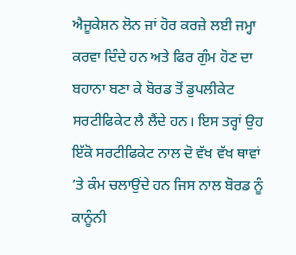ਐਜੂਕੇਸ਼ਨ ਲੋਨ ਜਾਂ ਹੋਰ ਕਰਜ਼ੇ ਲਈ ਜਮ੍ਹਾ ਕਰਵਾ ਦਿੰਦੇ ਹਨ ਅਤੇ ਫਿਰ ਗੁੰਮ ਹੋਣ ਦਾ ਬਹਾਨਾ ਬਣਾ ਕੇ ਬੋਰਡ ਤੋਂ ਡੁਪਲੀਕੇਟ ਸਰਟੀਫਿਕੇਟ ਲੈ ਲੈਂਦੇ ਹਨ। ਇਸ ਤਰ੍ਹਾਂ ਉਹ ਇੱਕੋ ਸਰਟੀਫਿਕੇਟ ਨਾਲ ਦੋ ਵੱਖ ਵੱਖ ਥਾਵਾਂ ’ਤੇ ਕੰਮ ਚਲਾਉਂਦੇ ਹਨ ਜਿਸ ਨਾਲ ਬੋਰਡ ਨੂੰ ਕਾਨੂੰਨੀ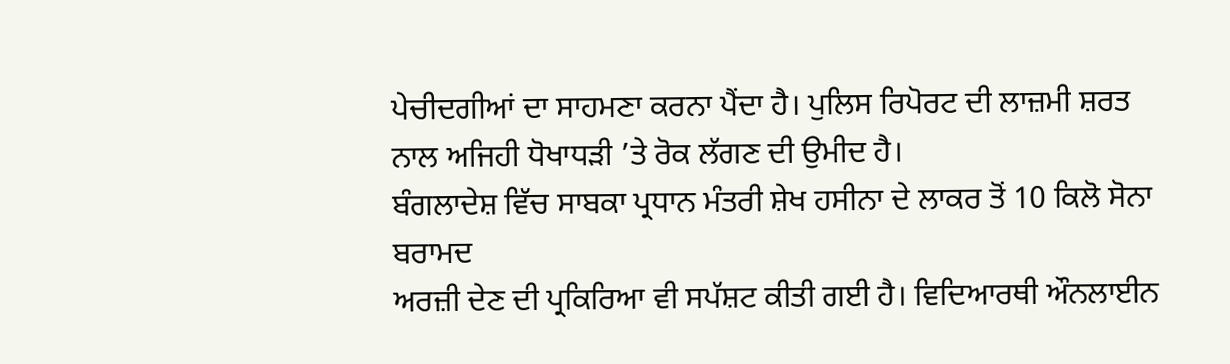ਪੇਚੀਦਗੀਆਂ ਦਾ ਸਾਹਮਣਾ ਕਰਨਾ ਪੈਂਦਾ ਹੈ। ਪੁਲਿਸ ਰਿਪੋਰਟ ਦੀ ਲਾਜ਼ਮੀ ਸ਼ਰਤ ਨਾਲ ਅਜਿਹੀ ਧੋਖਾਧੜੀ ’ਤੇ ਰੋਕ ਲੱਗਣ ਦੀ ਉਮੀਦ ਹੈ।
ਬੰਗਲਾਦੇਸ਼ ਵਿੱਚ ਸਾਬਕਾ ਪ੍ਰਧਾਨ ਮੰਤਰੀ ਸ਼ੇਖ ਹਸੀਨਾ ਦੇ ਲਾਕਰ ਤੋਂ 10 ਕਿਲੋ ਸੋਨਾ ਬਰਾਮਦ
ਅਰਜ਼ੀ ਦੇਣ ਦੀ ਪ੍ਰਕਿਰਿਆ ਵੀ ਸਪੱਸ਼ਟ ਕੀਤੀ ਗਈ ਹੈ। ਵਿਦਿਆਰਥੀ ਔਨਲਾਈਨ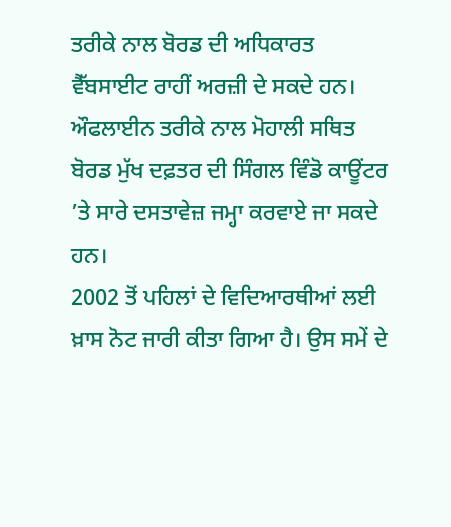ਤਰੀਕੇ ਨਾਲ ਬੋਰਡ ਦੀ ਅਧਿਕਾਰਤ ਵੈੱਬਸਾਈਟ ਰਾਹੀਂ ਅਰਜ਼ੀ ਦੇ ਸਕਦੇ ਹਨ। ਔਫਲਾਈਨ ਤਰੀਕੇ ਨਾਲ ਮੋਹਾਲੀ ਸਥਿਤ ਬੋਰਡ ਮੁੱਖ ਦਫ਼ਤਰ ਦੀ ਸਿੰਗਲ ਵਿੰਡੋ ਕਾਊਂਟਰ ’ਤੇ ਸਾਰੇ ਦਸਤਾਵੇਜ਼ ਜਮ੍ਹਾ ਕਰਵਾਏ ਜਾ ਸਕਦੇ ਹਨ।
2002 ਤੋਂ ਪਹਿਲਾਂ ਦੇ ਵਿਦਿਆਰਥੀਆਂ ਲਈ ਖ਼ਾਸ ਨੋਟ ਜਾਰੀ ਕੀਤਾ ਗਿਆ ਹੈ। ਉਸ ਸਮੇਂ ਦੇ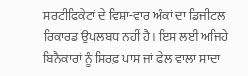ਸਰਟੀਫਿਕੇਟਾਂ ਦੇ ਵਿਸ਼ਾ-ਵਾਰ ਅੰਕਾਂ ਦਾ ਡਿਜੀਟਲ ਰਿਕਾਰਡ ਉਪਲਬਧ ਨਹੀਂ ਹੈ। ਇਸ ਲਈ ਅਜਿਹੇ ਬਿਨੈਕਾਰਾਂ ਨੂੰ ਸਿਰਫ਼ ਪਾਸ ਜਾਂ ਫੇਲ ਵਾਲਾ ਸਾਦਾ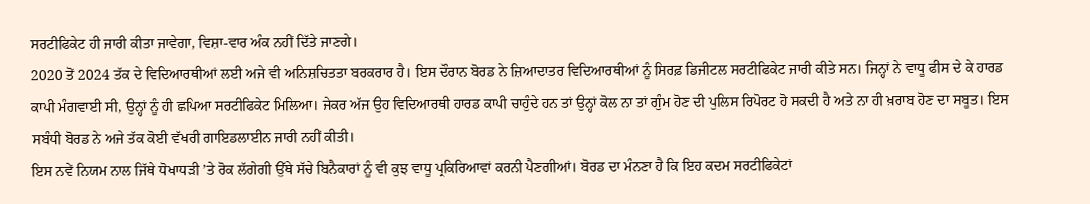ਸਰਟੀਫਿਕੇਟ ਹੀ ਜਾਰੀ ਕੀਤਾ ਜਾਵੇਗਾ, ਵਿਸ਼ਾ-ਵਾਰ ਅੰਕ ਨਹੀਂ ਦਿੱਤੇ ਜਾਣਗੇ।
2020 ਤੋਂ 2024 ਤੱਕ ਦੇ ਵਿਦਿਆਰਥੀਆਂ ਲਈ ਅਜੇ ਵੀ ਅਨਿਸ਼ਚਿਤਤਾ ਬਰਕਰਾਰ ਹੈ। ਇਸ ਦੌਰਾਨ ਬੋਰਡ ਨੇ ਜ਼ਿਆਦਾਤਰ ਵਿਦਿਆਰਥੀਆਂ ਨੂੰ ਸਿਰਫ਼ ਡਿਜੀਟਲ ਸਰਟੀਫਿਕੇਟ ਜਾਰੀ ਕੀਤੇ ਸਨ। ਜਿਨ੍ਹਾਂ ਨੇ ਵਾਧੂ ਫੀਸ ਦੇ ਕੇ ਹਾਰਡ ਕਾਪੀ ਮੰਗਵਾਈ ਸੀ, ਉਨ੍ਹਾਂ ਨੂੰ ਹੀ ਛਪਿਆ ਸਰਟੀਫਿਕੇਟ ਮਿਲਿਆ। ਜੇਕਰ ਅੱਜ ਉਹ ਵਿਦਿਆਰਥੀ ਹਾਰਡ ਕਾਪੀ ਚਾਹੁੰਦੇ ਹਨ ਤਾਂ ਉਨ੍ਹਾਂ ਕੋਲ ਨਾ ਤਾਂ ਗੁੰਮ ਹੋਣ ਦੀ ਪੁਲਿਸ ਰਿਪੋਰਟ ਹੋ ਸਕਦੀ ਹੈ ਅਤੇ ਨਾ ਹੀ ਖ਼ਰਾਬ ਹੋਣ ਦਾ ਸਬੂਤ। ਇਸ ਸਬੰਧੀ ਬੋਰਡ ਨੇ ਅਜੇ ਤੱਕ ਕੋਈ ਵੱਖਰੀ ਗਾਇਡਲਾਈਨ ਜਾਰੀ ਨਹੀਂ ਕੀਤੀ।
ਇਸ ਨਵੇਂ ਨਿਯਮ ਨਾਲ ਜਿੱਥੇ ਧੋਖਾਧੜੀ ’ਤੇ ਰੋਕ ਲੱਗੇਗੀ ਉੱਥੇ ਸੱਚੇ ਬਿਨੈਕਾਰਾਂ ਨੂੰ ਵੀ ਕੁਝ ਵਾਧੂ ਪ੍ਰਕਿਰਿਆਵਾਂ ਕਰਨੀ ਪੈਣਗੀਆਂ। ਬੋਰਡ ਦਾ ਮੰਨਣਾ ਹੈ ਕਿ ਇਹ ਕਦਮ ਸਰਟੀਫਿਕੇਟਾਂ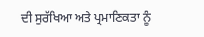ਦੀ ਸੁਰੱਖਿਆ ਅਤੇ ਪ੍ਰਮਾਣਿਕਤਾ ਨੂੰ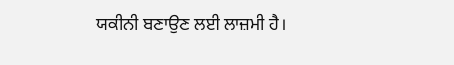ਯਕੀਨੀ ਬਣਾਉਣ ਲਈ ਲਾਜ਼ਮੀ ਹੈ।